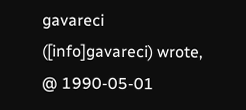gavareci ([info]gavareci) wrote,
@ 1990-05-01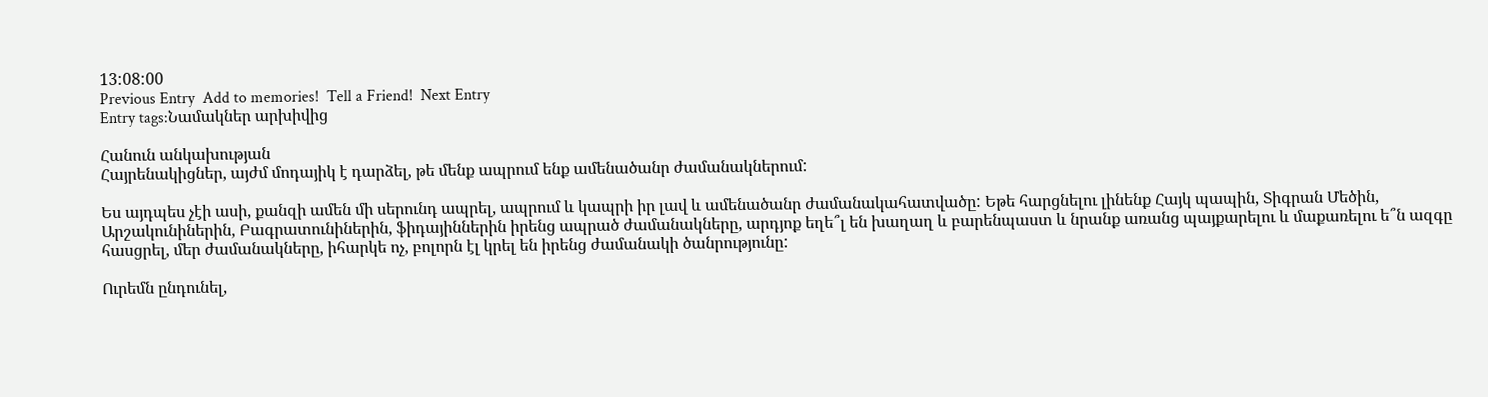13:08:00
Previous Entry  Add to memories!  Tell a Friend!  Next Entry
Entry tags:Նամակներ արխիվից

Հանուն անկախության
Հայրենակիցներ, այժմ մոդայիկ է դարձել, թե մենք ապրում ենք ամենածանր ժամանակներում:

Ես այդպես չէի ասի, քանզի ամեն մի սերունդ ապրել, ապրում և կապրի իր լավ և ամենածանր ժամանակահատվածը: Եթե հարցնելու լինենք Հայկ պապին, Տիգրան Մեծին, Արշակունիներին, Բագրատունիներին, ֆիդայիններին իրենց ապրած ժամանակները, արդյոք եղե՞լ են խաղաղ և բարենպաստ և նրանք առանց պայքարելու և մաքառելու ե՞ն ազգը հասցրել, մեր ժամանակները, իհարկե ոչ, բոլորն էլ կրել են իրենց ժամանակի ծանրությունը:

Ուրեմն ընդունել,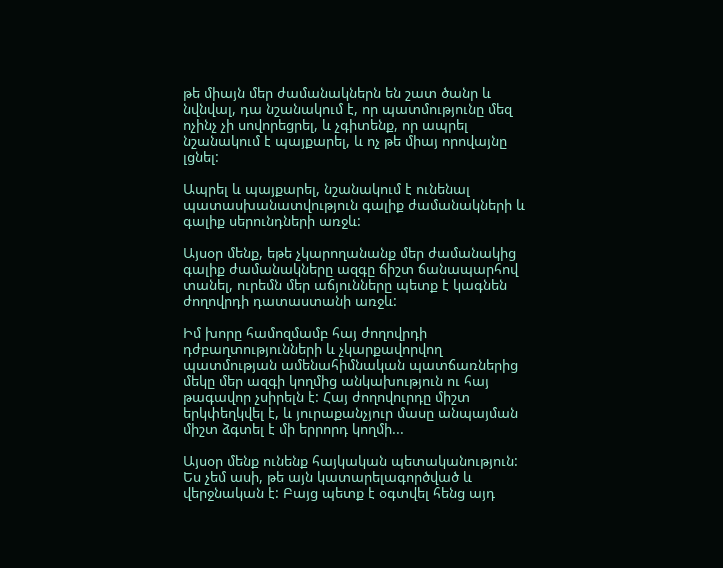թե միայն մեր ժամանակներն են շատ ծանր և նվնվալ, դա նշանակում է, որ պատմությունը մեզ ոչինչ չի սովորեցրել, և չգիտենք, որ ապրել նշանակում է պայքարել, և ոչ թե միայ որովայնը լցնել:

Ապրել և պայքարել, նշանակում է ունենալ պատասխանատվություն գալիք ժամանակների և գալիք սերունդների առջև:

Այսօր մենք, եթե չկարողանանք մեր ժամանակից գալիք ժամանակները ազգը ճիշտ ճանապարհով տանել, ուրեմն մեր աճյունները պետք է կագնեն ժողովրդի դատաստանի առջև:

Իմ խորը համոզմամբ հայ ժողովրդի դժբաղտությունների և չկարքավորվող պատմության ամենահիմնական պատճառներից մեկը մեր ազգի կողմից անկախություն ու հայ թագավոր չսիրելն է: Հայ ժողովուրդը միշտ երկփեղկվել է, և յուրաքանչյուր մասը անպայման միշտ ձգտել է մի երրորդ կողմի...

Այսօր մենք ունենք հայկական պետականություն: Ես չեմ ասի, թե այն կատարելագործված և վերջնական է: Բայց պետք է օգտվել հենց այդ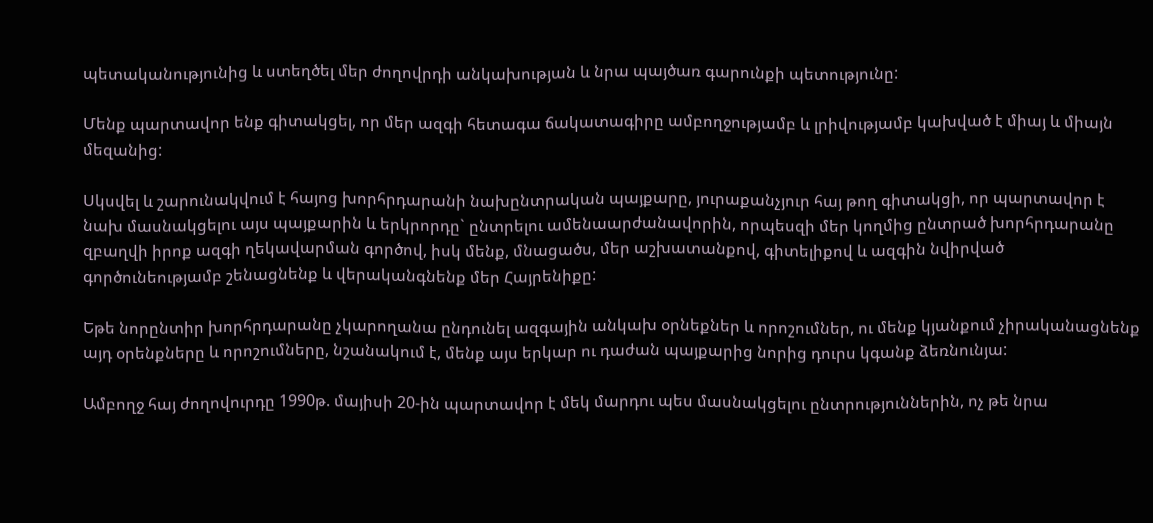պետականությունից և ստեղծել մեր ժողովրդի անկախության և նրա պայծառ գարունքի պետությունը:

Մենք պարտավոր ենք գիտակցել, որ մեր ազգի հետագա ճակատագիրը ամբողջությամբ և լրիվությամբ կախված է միայ և միայն մեզանից:

Սկսվել և շարունակվում է հայոց խորհրդարանի նախընտրական պայքարը, յուրաքանչյուր հայ թող գիտակցի, որ պարտավոր է նախ մասնակցելու այս պայքարին և երկրորդը` ընտրելու ամենաարժանավորին, որպեսզի մեր կողմից ընտրած խորհրդարանը զբաղվի իրոք ազգի ղեկավարման գործով, իսկ մենք, մնացածս, մեր աշխատանքով, գիտելիքով և ազգին նվիրված գործունեությամբ շենացնենք և վերականգնենք մեր Հայրենիքը:

Եթե նորընտիր խորհրդարանը չկարողանա ընդունել ազգային անկախ օրնեքներ և որոշումներ, ու մենք կյանքում չիրականացնենք այդ օրենքները և որոշումները, նշանակում է, մենք այս երկար ու դաժան պայքարից նորից դուրս կգանք ձեռնունյա:

Ամբողջ հայ ժողովուրդը 1990թ. մայիսի 20-ին պարտավոր է մեկ մարդու պես մասնակցելու ընտրություններին, ոչ թե նրա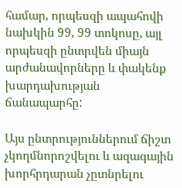համար, որպեսզի ապահովի նախկին 99, 99 տոկոսը, այլ որպեսզի ընտրվեն միայն արժանավորները և փակենք խարդախության ճանապարհը:

Այս ընտրություններում ճիշտ չկողմնորոշվելու և ազագային խորհրդարան չըտնրելու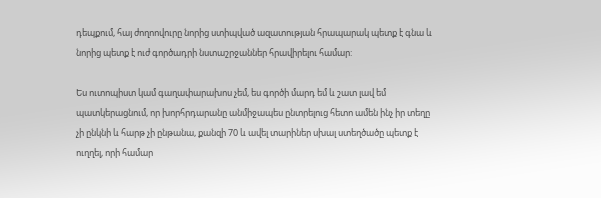դեպքում, հայ ժողոովուրը նորից ստիպված ազատության հրապարակ պետք է գնա և նորից պետք է ուժ գործադրի նստաշրջաններ հրավիրելու համար:

Ես ուտոպիստ կամ գաղափարախոս չեմ, ես գործի մարդ եմ և շատ լավ եմ պատկերացնում, որ խորհրդարանը անմիջապես ընտրելուց հետո ամեն ինչ իր տեղը չի ընկնի և հարթ չի ընթանա, քանզի 70 և ավել տարիներ սխալ ստեղծածը պետք է ուղղել, որի համար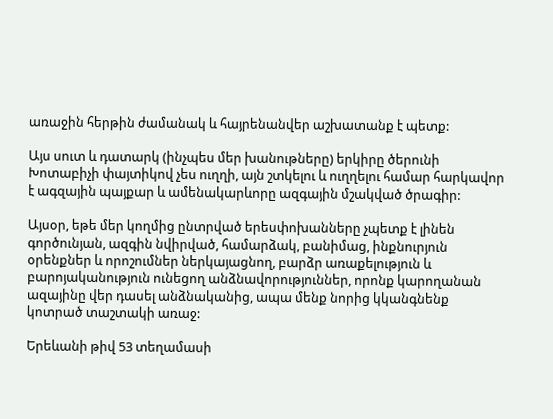առաջին հերթին ժամանակ և հայրենանվեր աշխատանք է պետք:

Այս սուտ և դատարկ (ինչպես մեր խանութները) երկիրը ծերունի Խոտաբիչի փայտիկով չես ուղղի, այն շտկելու և ուղղելու համար հարկավոր է ագզային պայքար և ամենակարևորը ազգային մշակված ծրագիր:

Այսօր, եթե մեր կողմից ընտրված երեսփոխանները չպետք է լինեն գործունյան, ազգին նվիրված, համարձակ, բանիմաց, ինքնուրյուն օրենքներ և որոշումներ ներկայացնող, բարձր առաքելություն և բարոյականություն ունեցող անձնավորություններ, որոնք կարողանան ազայինը վեր դասել անձնականից, ապա մենք նորից կկանգնենք կոտրած տաշտակի առաջ:

Երեևանի թիվ 53 տեղամասի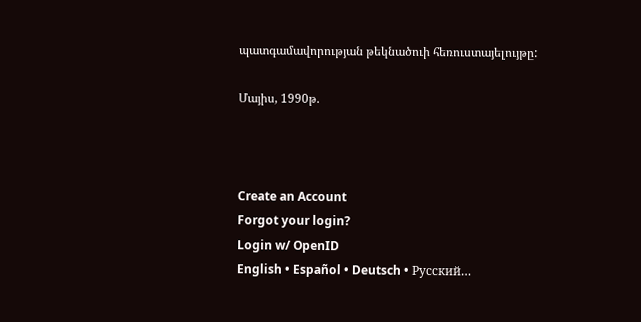պատգամավորության թեկնածուի հեռուստայելույթը:

Մայիս, 1990թ.



Create an Account
Forgot your login?
Login w/ OpenID
English • Español • Deutsch • Русский…